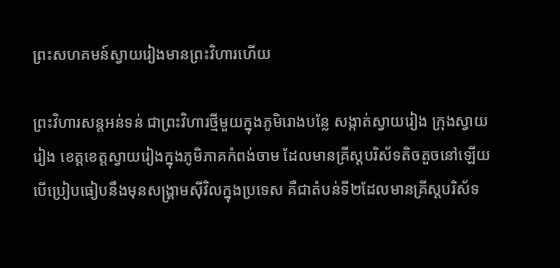ព្រះសហគមន៍ស្វាយរៀងមានព្រះវិហារហើយ

ព្រះវិហារសន្តអន់ទន់ ជាព្រះវិហារថ្មីមួយក្នុងភូមិរោងបន្លែ សង្កាត់ស្វាយរៀង ក្រុងស្វាយរៀង ខេត្តខេត្តស្វាយរៀងក្នុងភូមិភាគកំពង់ចាម ដែលមានគ្រីស្តបរិស័ទតិចតួចនៅឡើយ បើប្រៀបធៀបនឹងមុនសង្គ្រាមស៊ីវិលក្នុងប្រទេស គឺជាតំបន់ទី២ដែលមានគ្រីស្តបរិស័ទ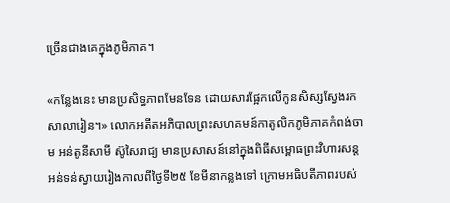ច្រើនជាងគេក្នុងភូមិភាគ។

«កន្លែងនេះ មានប្រសិទ្ធភាពមែនទែន ដោយសារផ្អែកលើកូនសិស្សស្វែងរកសាលារៀន។» លោកអតីតអភិបាលព្រះសហគមន៍កាតូលិកភូមិភាគកំពង់ចាម អន់តូនីសាមី ស៊ូសៃរាជ្យ មានប្រសាសន៍នៅក្នុងពិធីសម្ពោធព្រះវិហារសន្តអន់ទន់ស្វាយរៀងកាលពីថ្ងៃទី២៥ ខែមីនាកន្លងទៅ ក្រោមអធិបតីភាពរបស់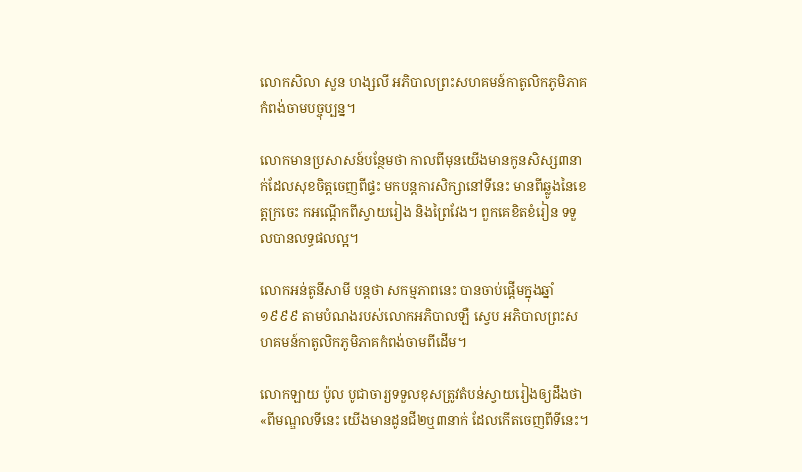លោកសិលា សួន ហង្សលី អភិបាលព្រះសហគមន៍កាតូលិកភូមិភាគកំពង់ចាមបច្ចុប្បន្ន។

លោកមានប្រសាសន៍បន្ថែមថា កាលពីមុនយើងមានកូនសិស្ស៣នាក់ដែលសុខចិត្តចេញពីផ្ទះ មកបន្តការសិក្សានៅទីនេះ មានពីឆ្លូងនៃខេត្តក្រចេះ កអណ្តើកពីស្វាយរៀង និងព្រៃវែង។ ពួកគេខិតខំរៀន ទទួលបានលទ្ធផលល្អ។

លោកអន់តូនីសាមី បន្តថា សកម្មភាពនេះ បានចាប់ផ្តើមក្នុងឆ្នាំ១៩៩៩ តាមបំណងរបស់លោកអភិបាលឡឺ ស្វេប អភិបាលព្រះសហគមន៍កាតូលិកភូមិភាគកំពង់ចាមពីដើម។

លោកឡាយ ប៉ូល បូជាចារ្យទទួលខុសត្រូវតំបន់ស្វាយរៀងឲ្យដឹងថា «ពីមណ្ឌលទីនេះ យើងមានដូនជី២ឬ៣នាក់ ដែលកើតចេញពីទីនេះ។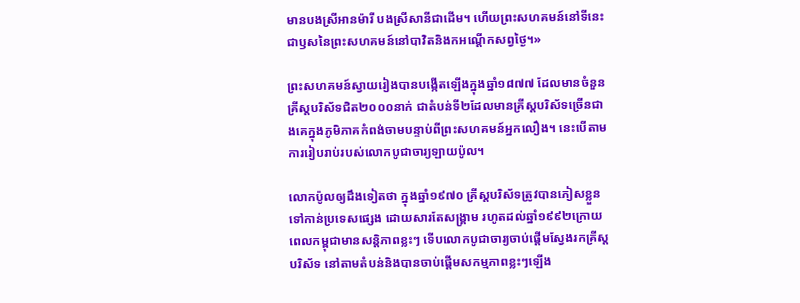មានបងស្រីអានម៉ារី បងស្រីសានីជាដើម។ ហើយព្រះសហគមន៍នៅទីនេះជាឫសនៃព្រះសហគមន៍នៅបាវិតនិងកអណ្តើកសព្វថ្ងៃ។»

ព្រះសហគមន៍ស្វាយរៀងបានបង្កើតឡើងក្នុងឆ្នាំ១៨៧៧ ដែលមានចំនួនគ្រីស្តបរិស័ទជិត២០០០នាក់ ជាតំបន់ទី២ដែលមានគ្រីស្តបរិស័ទច្រើនជាងគេក្នុងភូមិភាគកំពង់ចាមបន្ទាប់ពីព្រះសហគមន៍អ្នកលឿង។ នេះបើតាមការរៀបរាប់របស់លោកបូជាចារ្យឡាយប៉ូល។

លោកប៉ូលឲ្យដឹងទៀតថា ក្នុងឆ្នាំ១៩៧០ គ្រីស្តបរិស័ទត្រូវបានភៀសខ្លួនទៅកាន់ប្រទេសផ្សេង ដោយសារតែសង្គ្រាម រហូតដល់ឆ្នាំ១៩៩២ក្រោយពេលកម្ពុជាមានសន្តិភាពខ្លះៗ ទើបលោកបូជាចារ្យចាប់ផ្តើមស្វែងរកគ្រីស្តបរិស័ទ នៅតាមតំបន់និងបានចាប់ផ្តើមសកម្មភាពខ្លះៗឡើង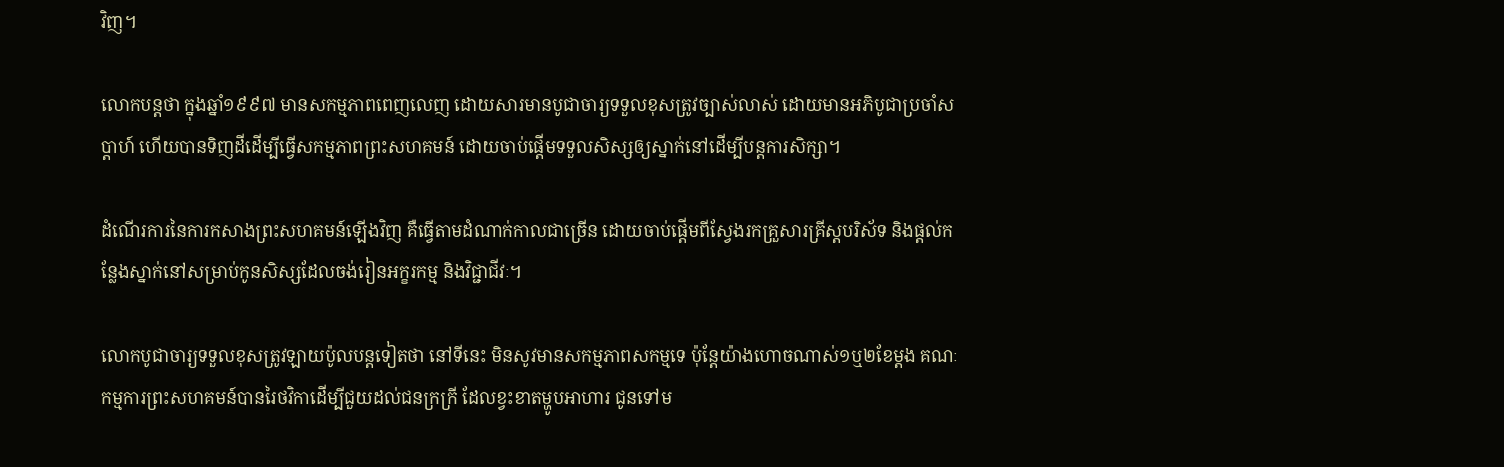វិញ។

លោកបន្តថា ក្នុងឆ្នាំ១៩៩៧ មានសកម្មភាពពេញលេញ ដោយសារមានបូជាចារ្យទទួលខុសត្រូវច្បាស់លាស់ ដោយមានអភិបូជាប្រចាំសប្តាហ៍ ហើយបានទិញដីដើម្បីធ្វើសកម្មភាពព្រះសហគមន៍ ដោយចាប់ផ្តើមទទួលសិស្សឲ្យស្នាក់នៅដើម្បីបន្តការសិក្សា។

ដំណើរការនៃការកសាងព្រះសហគមន៍ឡើងវិញ គឺធ្វើតាមដំណាក់កាលជាច្រើន ដោយចាប់ផ្តើមពីស្វែងរកគ្រួសារគ្រីស្តបរិស័ទ និងផ្តល់កន្លែងស្នាក់នៅសម្រាប់កូនសិស្សដែលចង់រៀនអក្ខរកម្ម និងវិជ្ជាជីវៈ។

លោកបូជាចារ្យទទួលខុសត្រូវឡាយប៉ូលបន្តទៀតថា នៅទីនេះ មិនសូវមានសកម្មភាពសកម្មទេ ប៉ុន្តែយ៉ាងហោចណាស់១ឬ២ខែម្តង គណៈកម្មការព្រះសហគមន៍បានរៃថវិកាដើម្បីជួយដល់ជនក្រក្រី ដែលខ្វះខាតម្ហូបអាហារ ជូនទៅម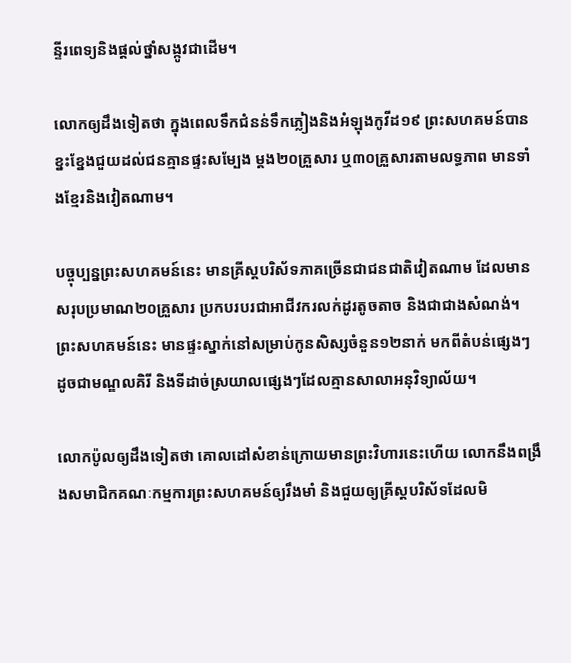ន្ទីរពេទ្យនិងផ្តល់ថ្នាំសង្កូវជាដើម។

លោកឲ្យដឹងទៀតថា ក្នុងពេលទឹកជំនន់ទឹកភ្លៀងនិងអំឡុងកូវីដ១៩ ព្រះសហគមន៍បានខ្នះខ្នែងជួយដល់ជនគ្មានផ្ទះសម្បែង ម្តង២០គ្រួសារ ឬ៣០គ្រួសារតាមលទ្ធភាព មានទាំងខ្មែរនិងវៀតណាម។

បច្ចុប្បន្នព្រះសហគមន៍នេះ មានគ្រីស្តបរិស័ទភាគច្រើនជាជនជាតិវៀតណាម ដែលមានសរុបប្រមាណ២០គ្រួសារ ប្រកបរបរជាអាជីវករលក់ដូរតូចតាច និងជាជាងសំណង់។ ព្រះសហគមន៍នេះ មានផ្ទះស្នាក់នៅសម្រាប់កូនសិស្សចំនួន១២នាក់ មកពីតំបន់ផ្សេងៗ ដូចជាមណ្ឌលគិរី និងទីដាច់ស្រយាលផ្សេងៗដែលគ្មានសាលាអនុវិទ្យាល័យ។

លោកប៉ូលឲ្យដឹងទៀតថា គោលដៅសំខាន់ក្រោយមានព្រះវិហារនេះហើយ លោកនឹងពង្រឹងសមាជិកគណៈកម្មការព្រះសហគមន៍ឲ្យរឹងមាំ និងជួយឲ្យគ្រីស្តបរិស័ទដែលមិ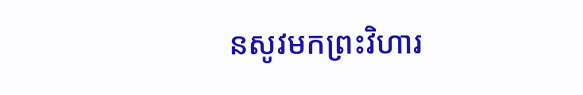នសូវមកព្រះវិហារ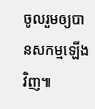ចូលរួមឲ្យបានសកម្មឡើងវិញ៕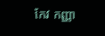កែវ កញ្ញា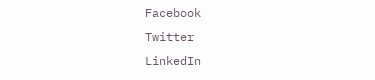Facebook
Twitter
LinkedIn